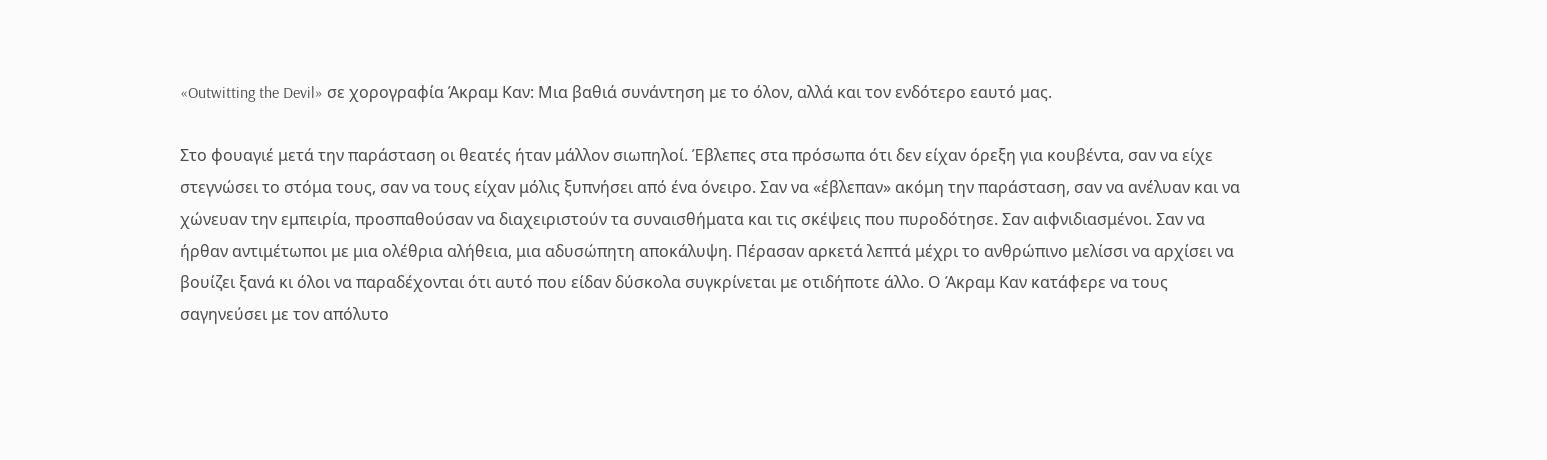«Outwitting the Devil» σε χορογραφία Άκραμ Καν: Μια βαθιά συνάντηση με το όλον, αλλά και τον ενδότερο εαυτό μας.

Στο φουαγιέ μετά την παράσταση οι θεατές ήταν μάλλον σιωπηλοί. Έβλεπες στα πρόσωπα ότι δεν είχαν όρεξη για κουβέντα, σαν να είχε στεγνώσει το στόμα τους, σαν να τους είχαν μόλις ξυπνήσει από ένα όνειρο. Σαν να «έβλεπαν» ακόμη την παράσταση, σαν να ανέλυαν και να χώνευαν την εμπειρία, προσπαθούσαν να διαχειριστούν τα συναισθήματα και τις σκέψεις που πυροδότησε. Σαν αιφνιδιασμένοι. Σαν να ήρθαν αντιμέτωποι με μια ολέθρια αλήθεια, μια αδυσώπητη αποκάλυψη. Πέρασαν αρκετά λεπτά μέχρι το ανθρώπινο μελίσσι να αρχίσει να βουίζει ξανά κι όλοι να παραδέχονται ότι αυτό που είδαν δύσκολα συγκρίνεται με οτιδήποτε άλλο. Ο Άκραμ Καν κατάφερε να τους σαγηνεύσει με τον απόλυτο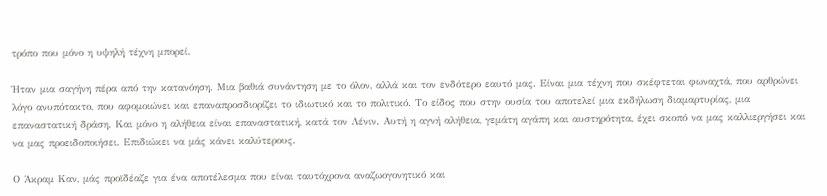τρόπο που μόνο η υψηλή τέχνη μπορεί.

Ήταν μια σαγήνη πέρα από την κατανόηση. Μια βαθιά συνάντηση με το όλον, αλλά και τον ενδότερο εαυτό μας. Είναι μια τέχνη που σκέφτεται φωναχτά, που αρθρώνει λόγο ανυπότακτο, που αφομοιώνει και επαναπροσδιορίζει το ιδιωτικό και το πολιτικό. Το είδος που στην ουσία του αποτελεί μια εκδήλωση διαμαρτυρίας, μια επαναστατική δράση. Και μόνο η αλήθεια είναι επαναστατική, κατά τον Λένιν. Αυτή η αγνή αλήθεια, γεμάτη αγάπη και αυστηρότητα, έχει σκοπό να μας καλλιεργήσει και να μας προειδοποιήσει. Επιδιώκει να μάς κάνει καλύτερους.

Ο Άκραμ Καν, μάς προϊδέαζε για ένα αποτέλεσμα που είναι ταυτόχρονα αναζωογονητικό και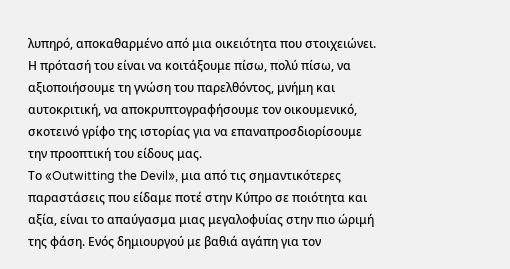λυπηρό, αποκαθαρμένο από μια οικειότητα που στοιχειώνει. Η πρότασή του είναι να κοιτάξουμε πίσω, πολύ πίσω, να αξιοποιήσουμε τη γνώση του παρελθόντος, μνήμη και αυτοκριτική, να αποκρυπτογραφήσουμε τον οικουμενικό, σκοτεινό γρίφο της ιστορίας για να επαναπροσδιορίσουμε την προοπτική του είδους μας.
Το «Outwitting the Devil», μια από τις σημαντικότερες παραστάσεις που είδαμε ποτέ στην Κύπρο σε ποιότητα και αξία, είναι το απαύγασμα μιας μεγαλοφυίας στην πιο ώριμή της φάση. Ενός δημιουργού με βαθιά αγάπη για τον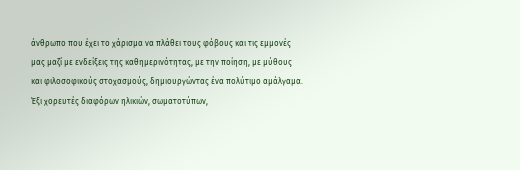άνθρωπο που έχει το χάρισμα να πλάθει τους φόβους και τις εμμονές μας μαζί με ενδείξεις της καθημερινότητας, με την ποίηση, με μύθους και φιλοσοφικούς στοχασμούς, δημιουργώντας ένα πολύτιμο αμάλγαμα.
Έξι χορευτές διαφόρων ηλικιών, σωματοτύπων,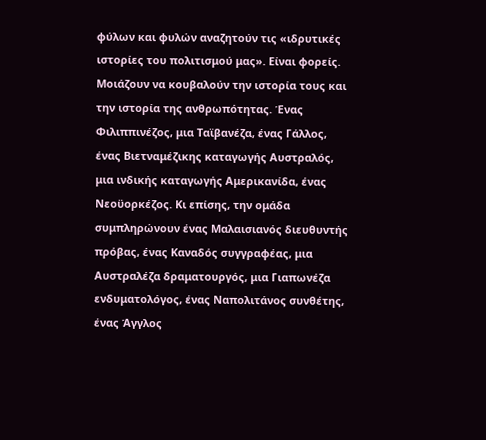φύλων και φυλών αναζητούν τις «ιδρυτικές ιστορίες του πολιτισμού μας». Είναι φορείς. Μοιάζουν να κουβαλούν την ιστορία τους και την ιστορία της ανθρωπότητας. Ένας Φιλιππινέζος, μια Ταϊβανέζα, ένας Γάλλος, ένας Βιετναμέζικης καταγωγής Αυστραλός, μια ινδικής καταγωγής Αμερικανίδα, ένας Νεοϋορκέζος. Κι επίσης, την ομάδα συμπληρώνουν ένας Μαλαισιανός διευθυντής πρόβας, ένας Καναδός συγγραφέας, μια Αυστραλέζα δραματουργός, μια Γιαπωνέζα ενδυματολόγος, ένας Ναπολιτάνος συνθέτης, ένας Άγγλος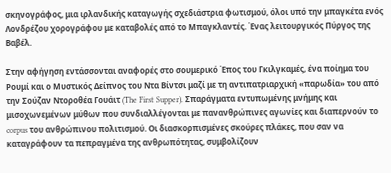σκηνογράφος, μια ιρλανδικής καταγωγής σχεδιάστρια φωτισμού, όλοι υπό την μπαγκέτα ενός Λονδρέζου χορογράφου με καταβολές από το Μπαγκλαντές. Ένας λειτουργικός Πύργος της Βαβέλ.

Στην αφήγηση εντάσσονται αναφορές στο σουμερικό Έπος του Γκιλγκαμές, ένα ποίημα του Ρουμί και ο Μυστικός Δείπνος του Ντα Βίντσι μαζί με τη αντιπατριαρχική «παρωδία» του από την Σούζαν Ντοροθέα Γουάιτ (The First Supper). Σπαράγματα εντυπωμένης μνήμης και μισοχωνεμένων μύθων που συνδιαλλέγονται με πανανθρώπινες αγωνίες και διαπερνούν το corpus του ανθρώπινου πολιτισμού. Οι διασκορπισμένες σκούρες πλάκες, που σαν να καταγράφουν τα πεπραγμένα της ανθρωπότητας, συμβολίζουν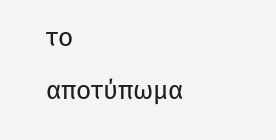το αποτύπωμα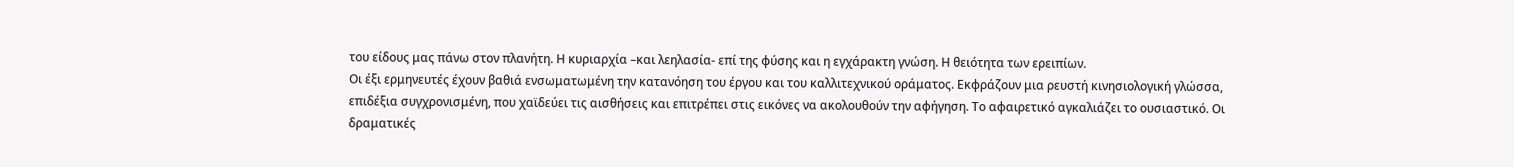του είδους μας πάνω στον πλανήτη. Η κυριαρχία –και λεηλασία- επί της φύσης και η εγχάρακτη γνώση. Η θειότητα των ερειπίων.
Οι έξι ερμηνευτές έχουν βαθιά ενσωματωμένη την κατανόηση του έργου και του καλλιτεχνικού οράματος. Εκφράζουν μια ρευστή κινησιολογική γλώσσα, επιδέξια συγχρονισμένη, που χαϊδεύει τις αισθήσεις και επιτρέπει στις εικόνες να ακολουθούν την αφήγηση. Το αφαιρετικό αγκαλιάζει το ουσιαστικό. Οι δραματικές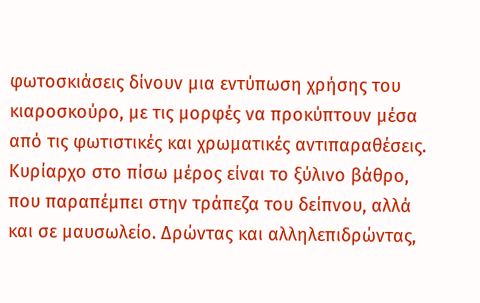φωτοσκιάσεις δίνουν μια εντύπωση χρήσης του κιαροσκούρο, με τις μορφές να προκύπτουν μέσα από τις φωτιστικές και χρωματικές αντιπαραθέσεις. Κυρίαρχο στο πίσω μέρος είναι το ξύλινο βάθρο, που παραπέμπει στην τράπεζα του δείπνου, αλλά και σε μαυσωλείο. Δρώντας και αλληλεπιδρώντας,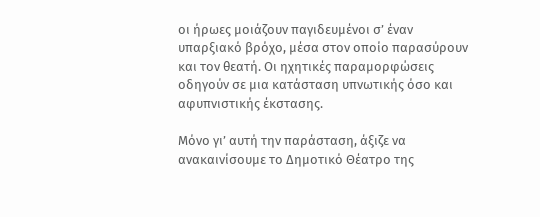οι ήρωες μοιάζουν παγιδευμένοι σ’ έναν υπαρξιακό βρόχο, μέσα στον οποίο παρασύρουν και τον θεατή. Οι ηχητικές παραμορφώσεις οδηγούν σε μια κατάσταση υπνωτικής όσο και αφυπνιστικής έκστασης.

Μόνο γι’ αυτή την παράσταση, άξιζε να ανακαινίσουμε το Δημοτικό Θέατρο της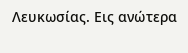Λευκωσίας. Εις ανώτερα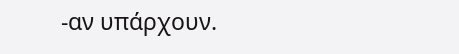-αν υπάρχουν.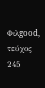Φιλgood, τεύχος 245